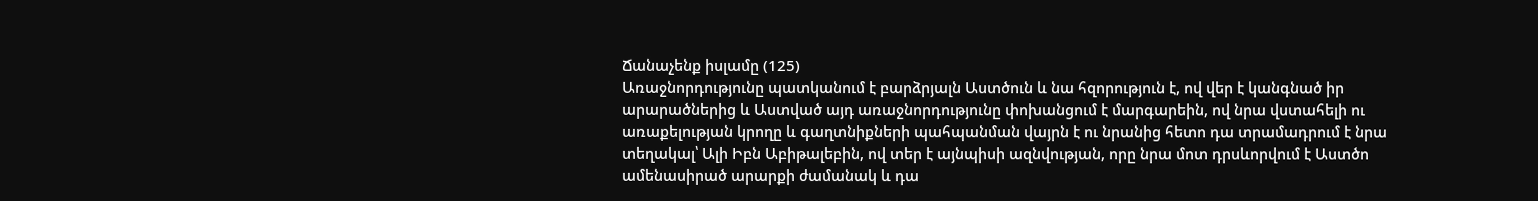Ճանաչենք իսլամը (125)
Առաջնորդությունը պատկանում է բարձրյալն Աստծուն և նա հզորություն է, ով վեր է կանգնած իր արարածներից և Աստված այդ առաջնորդությունը փոխանցում է մարգարեին, ով նրա վստահելի ու առաքելության կրողը և գաղտնիքների պահպանման վայրն է ու նրանից հետո դա տրամադրում է նրա տեղակալ՝ Ալի Իբն Աբիթալեբին, ով տեր է այնպիսի ազնվության, որը նրա մոտ դրսևորվում է Աստծո ամենասիրած արարքի ժամանակ և դա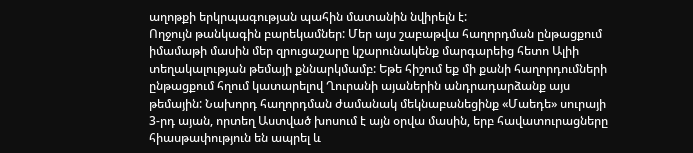աղոթքի երկրպագության պահին մատանին նվիրելն է:
Ողջույն թանկագին բարեկամներ: Մեր այս շաբաթվա հաղորդման ընթացքում իմամաթի մասին մեր զրուցաշարը կշարունակենք մարգարեից հետո Ալիի տեղակալության թեմայի քննարկմամբ: Եթե հիշում եք մի քանի հաղորդումների ընթացքում հղում կատարելով Ղուրանի այաներին անդրադարձանք այս թեմային: Նախորդ հաղորդման ժամանակ մեկնաբանեցինք «Մաեդե» սուրայի 3-րդ այան, որտեղ Աստված խոսում է այն օրվա մասին, երբ հավատուրացները հիասթափություն են ապրել և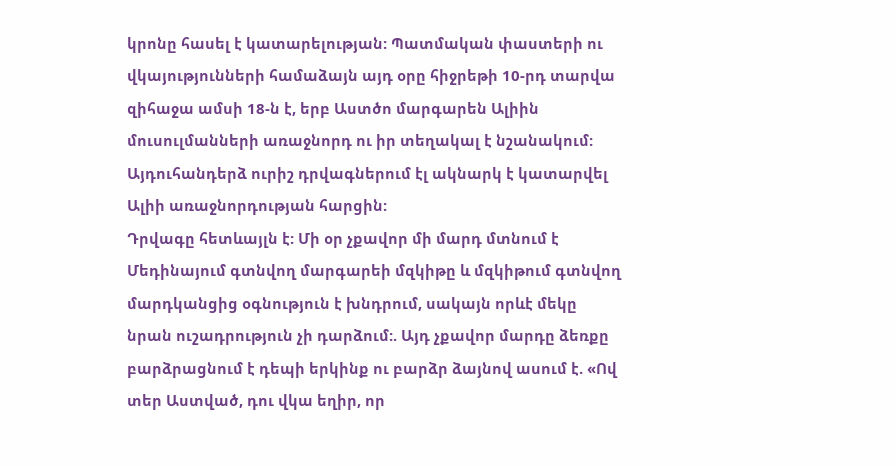կրոնը հասել է կատարելության: Պատմական փաստերի ու վկայությունների համաձայն այդ օրը հիջրեթի 10-րդ տարվա զիհաջա ամսի 18-ն է, երբ Աստծո մարգարեն Ալիին մուսուլմանների առաջնորդ ու իր տեղակալ է նշանակում: Այդուհանդերձ ուրիշ դրվագներում էլ ակնարկ է կատարվել Ալիի առաջնորդության հարցին:
Դրվագը հետևայլն է: Մի օր չքավոր մի մարդ մտնում է Մեդինայում գտնվող մարգարեի մզկիթը և մզկիթում գտնվող մարդկանցից օգնություն է խնդրում, սակայն որևէ մեկը նրան ուշադրություն չի դարձում:. Այդ չքավոր մարդը ձեռքը բարձրացնում է դեպի երկինք ու բարձր ձայնով ասում է. «Ով տեր Աստված, դու վկա եղիր, որ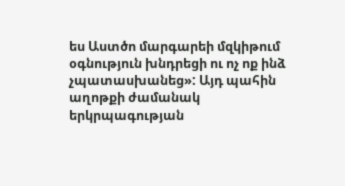ես Աստծո մարգարեի մզկիթում օգնություն խնդրեցի ու ոչ ոք ինձ չպատասխանեց»: Այդ պահին աղոթքի ժամանակ երկրպագության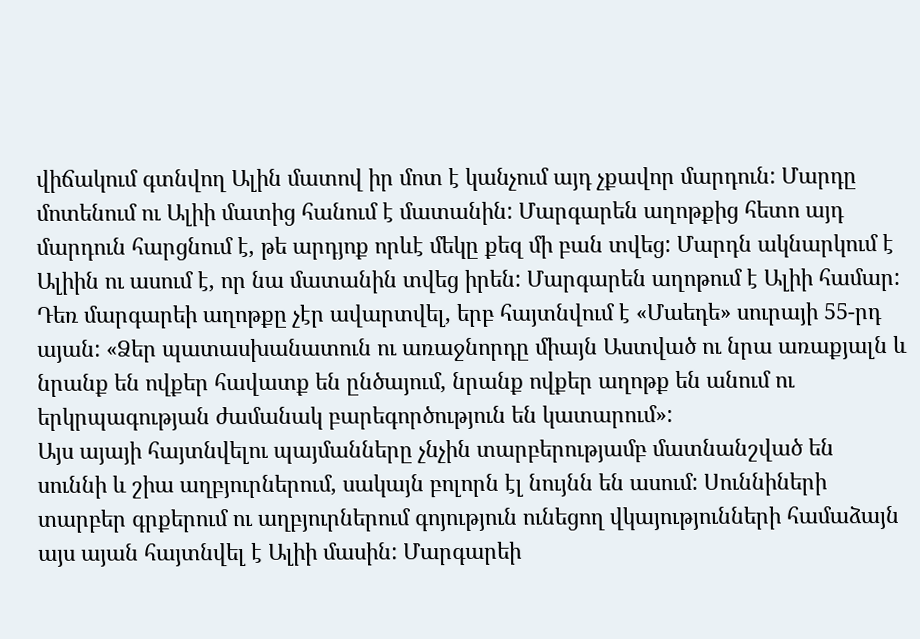վիճակում գտնվող Ալին մատով իր մոտ է կանչում այդ չքավոր մարդուն: Մարդը մոտենում ու Ալիի մատից հանում է մատանին: Մարգարեն աղոթքից հետո այդ մարդուն հարցնում է, թե արդյոք որևէ մեկը քեզ մի բան տվեց: Մարդն ակնարկում է Ալիին ու ասում է, որ նա մատանին տվեց իրեն: Մարգարեն աղոթում է Ալիի համար: Դեռ մարգարեի աղոթքը չէր ավարտվել, երբ հայտնվում է «Մաեդե» սուրայի 55-րդ այան: «Ձեր պատասխանատուն ու առաջնորդը միայն Աստված ու նրա առաքյալն և նրանք են ովքեր հավատք են ընծայում, նրանք ովքեր աղոթք են անում ու երկրպագության ժամանակ բարեգործություն են կատարում»:
Այս այայի հայտնվելու պայմանները չնչին տարբերությամբ մատնանշված են սուննի և շիա աղբյուրներում, սակայն բոլորն էլ նույնն են ասում: Սուննիների տարբեր գրքերում ու աղբյուրներում գոյություն ունեցող վկայությունների համաձայն այս այան հայտնվել է Ալիի մասին: Մարգարեի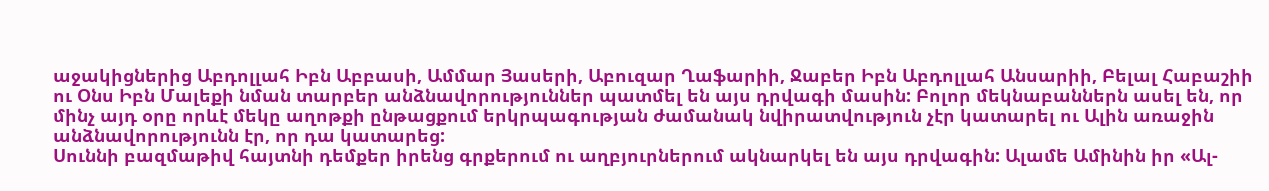աջակիցներից Աբդոլլահ Իբն Աբբասի, Ամմար Յասերի, Աբուզար Ղաֆարիի, Ջաբեր Իբն Աբդոլլահ Անսարիի, Բելալ Հաբաշիի ու Օնս Իբն Մալեքի նման տարբեր անձնավորություններ պատմել են այս դրվագի մասին: Բոլոր մեկնաբաններն ասել են, որ մինչ այդ օրը որևէ մեկը աղոթքի ընթացքում երկրպագության ժամանակ նվիրատվություն չէր կատարել ու Ալին առաջին անձնավորությունն էր, որ դա կատարեց:
Սուննի բազմաթիվ հայտնի դեմքեր իրենց գրքերում ու աղբյուրներում ակնարկել են այս դրվագին: Ալամե Ամինին իր «Ալ-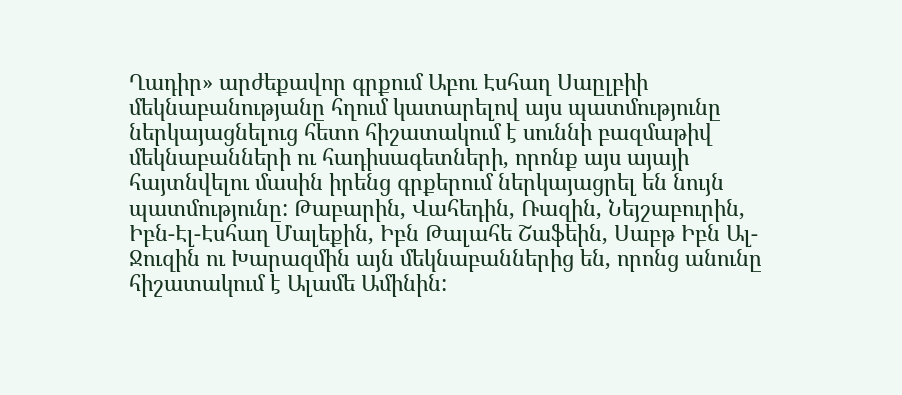Ղադիր» արժեքավոր գրքում Աբու Էսհաղ Սաըլբիի մեկնաբանությանը հղում կատարելով այս պատմությունը ներկայացնելուց հետո հիշատակում է սուննի բազմաթիվ մեկնաբանների ու հադիսագետների, որոնք այս այայի հայտնվելու մասին իրենց գրքերում ներկայացրել են նույն պատմությունը: Թաբարին, Վահեդին, Ռազին, Նեյշաբուրին, Իբն-Էլ-Էսհաղ Մալեքին, Իբն Թալահե Շաֆեին, Սաբթ Իբն Ալ-Ջուզին ու Խարազմին այն մեկնաբաններից են, որոնց անունը հիշատակում է Ալամե Ամինին: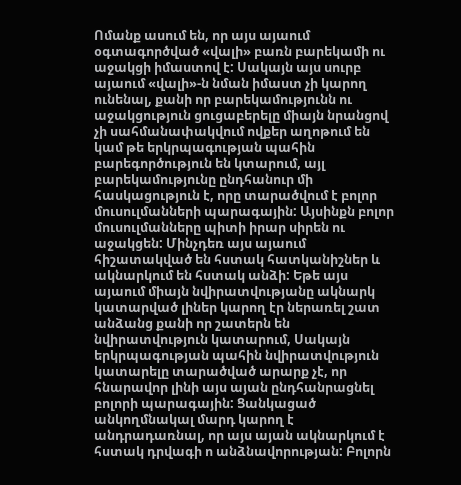Ոմանք ասում են, որ այս այաում օգտագործված «վալի» բառն բարեկամի ու աջակցի իմաստով է: Սակայն այս սուրբ այաում «վալի»-ն նման իմաստ չի կարող ունենալ, քանի որ բարեկամությունն ու աջակցություն ցուցաբերելը միայն նրանցով չի սահմանափակվում ովքեր աղոթում են կամ թե երկրպագության պահին բարեգործություն են կտարում, այլ բարեկամությունը ընդհանուր մի հասկացություն է, որը տարածվում է բոլոր մուսուլմանների պարագային: Այսինքն բոլոր մուսուլմանները պիտի իրար սիրեն ու աջակցեն: Մինչդեռ այս այաում հիշատակված են հստակ հատկանիշներ և ակնարկում են հստակ անձի: Եթե այս այաում միայն նվիրատվությանը ակնարկ կատարված լիներ կարող էր ներառել շատ անձանց քանի որ շատերն են նվիրատվություն կատարում, Սակայն երկրպագության պահին նվիրատվություն կատարելը տարածված արարք չէ, որ հնարավոր լինի այս այան ընդհանրացնել բոլորի պարագային: Ցանկացած անկողմնակալ մարդ կարող է անդրադառնալ, որ այս այան ակնարկում է հստակ դրվագի ո անձնավորության: Բոլորն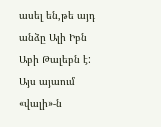ասել են,թե այդ անձը Ալի Իբն Աբի Թալեբն է:
Այս այաում «վալի»-ն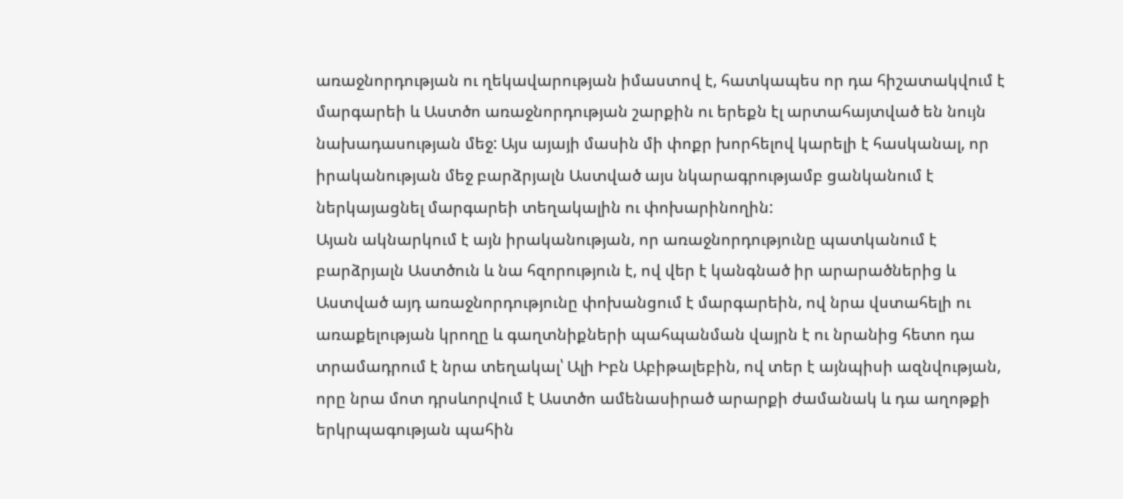առաջնորդության ու ղեկավարության իմաստով է, հատկապես որ դա հիշատակվում է մարգարեի և Աստծո առաջնորդության շարքին ու երեքն էլ արտահայտված են նույն նախադասության մեջ: Այս այայի մասին մի փոքր խորհելով կարելի է հասկանալ, որ իրականության մեջ բարձրյալն Աստված այս նկարագրությամբ ցանկանում է ներկայացնել մարգարեի տեղակալին ու փոխարինողին:
Այան ակնարկում է այն իրականության, որ առաջնորդությունը պատկանում է բարձրյալն Աստծուն և նա հզորություն է, ով վեր է կանգնած իր արարածներից և Աստված այդ առաջնորդությունը փոխանցում է մարգարեին, ով նրա վստահելի ու առաքելության կրողը և գաղտնիքների պահպանման վայրն է ու նրանից հետո դա տրամադրում է նրա տեղակալ՝ Ալի Իբն Աբիթալեբին, ով տեր է այնպիսի ազնվության, որը նրա մոտ դրսևորվում է Աստծո ամենասիրած արարքի ժամանակ և դա աղոթքի երկրպագության պահին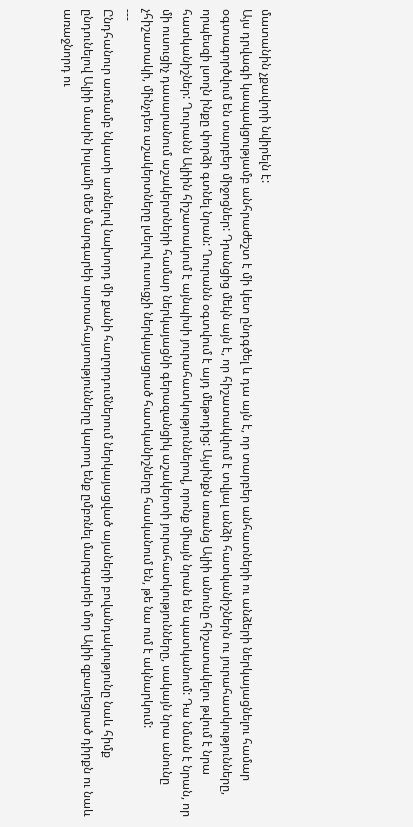մատանին չքավորի նվիրելն է:
Այս դրվագի կապակցությամբ անհրաժեշտ է մի կետ ընդգծել և դա այն է, որ տարբեր անհատների ու անձերի ներկայացնելու համար օգտագործվում են տարբեր միջոցներ: Դրանցից մեկն այն է, որ հիշատակվում է տվյալ անձի հատկանիշներն ու յուրահատկությունները, որպեսզի լսողն ինքը փորձի գտնել նրան: Ղուրանն օգտվում է այդ մեթոդից: Այսինքն առանց Ալիի անունը հիշատակելու թվում է նրա հատկանիշներ: Ղուրանն Ալիին հիշատակում է այնպիսի յուրահատկություններով, որոնք միայն նրան են պատկանում: Դա նման է նրան, որ մի ուսուցիչ դասարանում աշակերտների համար ներկայացնի գերազանցիկ աշակերտի յուրահատկությունները, սակայն նրա անունը չհիշատակի, մինչդեռ աշակերտները լսելով ուսուցչի ներկայացրած հատկանիշները հասկանում են, թե նա ում է ակնարկում:
---
Ընդհանուր առմամբ նկատի առնելով նախորդ մի քանի հաղորդումներում ներկայացված այաների բովանդակությունը նաև հիմք ընդունելով Ալիի մասին իսլամի մեծ մարգարեի արտահայտությունները կարող ենք ըմբռնել մարգարեի մոր Ալիի զբաղեցրած դիրքն ու նաև առաջնորդ ու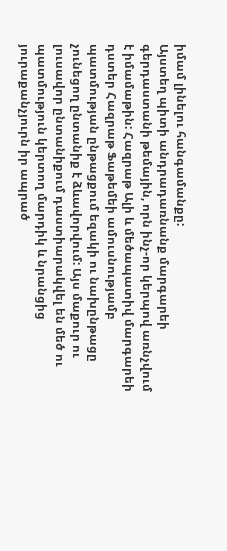իմամ լինելու հանգամանքը:
Այստեղ պիտի անդրադառնանք մարգարեի գերդաստանի թեմային, որն ինչ-որ կերպով առնչվում է իմամաթին: Հազրաթ Ալի և մեծապատիվ մարգարեի դստեր Հազրաթ Ֆաթեմեի ամուսնությամբ պատմության ընթացքում եզակի ու նախընթացը չունեցող ընտանիք է ձևավորվում: Այս մաքուր ու լուսավոր ընտանիքում դաստիարակվել են մեծ ու պատմություն կերտող մարդիկ և նրանցից յուրաքանչյուրն իր ապրած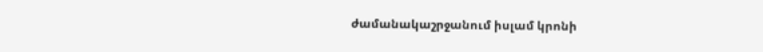ժամանակաշրջանում իսլամ կրոնի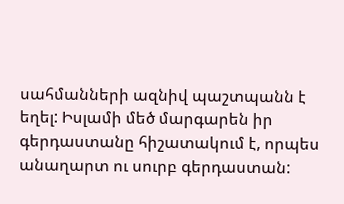սահմանների ազնիվ պաշտպանն է եղել: Իսլամի մեծ մարգարեն իր գերդաստանը հիշատակում է, որպես անաղարտ ու սուրբ գերդաստան: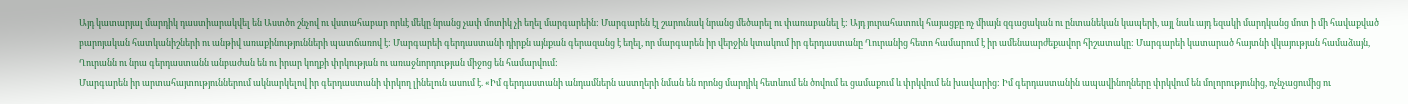Այդ կատարյալ մարդիկ դաստիարակվել են Աստծո շնչով ու վստահաբար որևէ մեկը նրանց չափ մոտիկ չի եղել մարգարեին: Մարգարեն էլ շարունակ նրանց մեծարել ու փառաբանել է: Այդ յուրահատուկ հայացքը ոչ միայն զգացական ու ընտանեկան կապերի, այլ նաև այդ եզակի մարդկանց մոտ ի մի հավաքված բարոյական հատկանիշների ու անթիվ առաքինությունների պատճառով է: Մարգարեի գերդաստանի դիրքն այնքան գերազանց է եղել, որ մարգարեն իր վերջին կտակում իր գերդաստանը Ղուրանից հետո համարում է իր ամենաարժեքավոր հիշատակը: Մարգարեի կատարած հայտնի վկայության համաձայն, Ղուրանն ու նրա գերդաստանն անբաժան են ու իրար կողքի փրկության ու առաջնորդության միջոց են համարվում:
Մարգարեն իր արտահայտություններում ակնարկելով իր գերդաստանի փրկող լինելուն ասում է. «Իմ գերդաստանի անդամներն աստղերի նման են որոնց մարդիկ հետևում են ծովում եւ ցամաքում և փրկվում են խավարից: Իմ գերդաստանին ապավինողները փրկվում են մոլորությունից, ոչնչացումից ու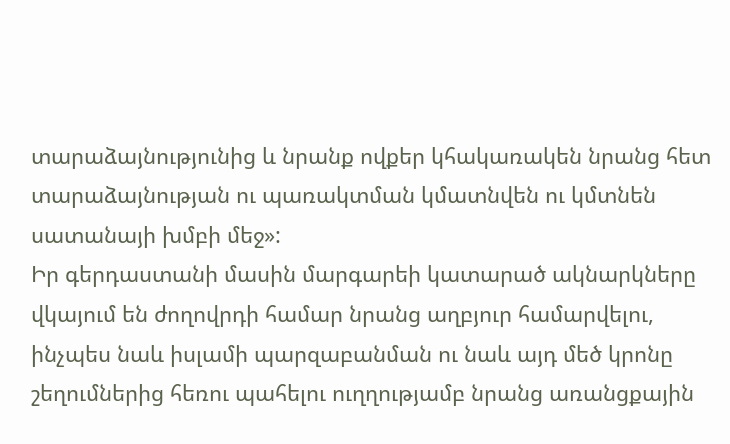տարաձայնությունից և նրանք ովքեր կհակառակեն նրանց հետ տարաձայնության ու պառակտման կմատնվեն ու կմտնեն սատանայի խմբի մեջ»:
Իր գերդաստանի մասին մարգարեի կատարած ակնարկները վկայում են ժողովրդի համար նրանց աղբյուր համարվելու, ինչպես նաև իսլամի պարզաբանման ու նաև այդ մեծ կրոնը շեղումներից հեռու պահելու ուղղությամբ նրանց առանցքային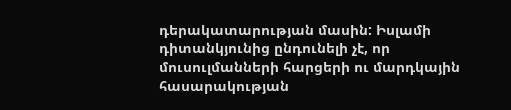դերակատարության մասին: Իսլամի դիտանկյունից ընդունելի չէ, որ մուսուլմանների հարցերի ու մարդկային հասարակության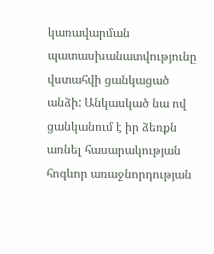կառավարման պատասխանատվությունը վստահվի ցանկացած անձի: Անկասկած նա ով ցանկանում է իր ձեռքն առնել հասարակության հոգևոր առաջնորդության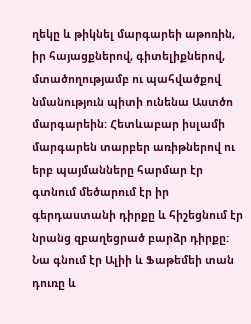ղեկը և թիկնել մարգարեի աթոռին, իր հայացքներով, գիտելիքներով, մտածողությամբ ու պահվածքով նմանություն պիտի ունենա Աստծո մարգարեին: Հետևաբար իսլամի մարգարեն տարբեր առիթներով ու երբ պայմանները հարմար էր գտնում մեծարում էր իր գերդաստանի դիրքը և հիշեցնում էր նրանց զբաղեցրած բարձր դիրքը: Նա գնում էր Ալիի և Ֆաթեմեի տան դուռը և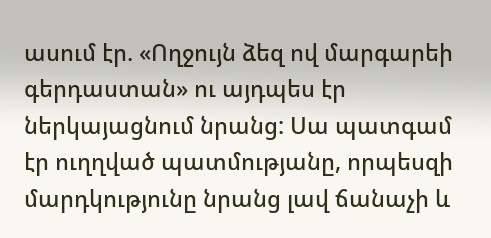ասում էր. «Ողջույն ձեզ ով մարգարեի գերդաստան» ու այդպես էր ներկայացնում նրանց: Սա պատգամ էր ուղղված պատմությանը, որպեսզի մարդկությունը նրանց լավ ճանաչի և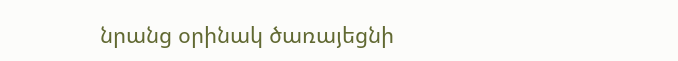նրանց օրինակ ծառայեցնի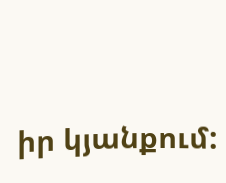իր կյանքում: